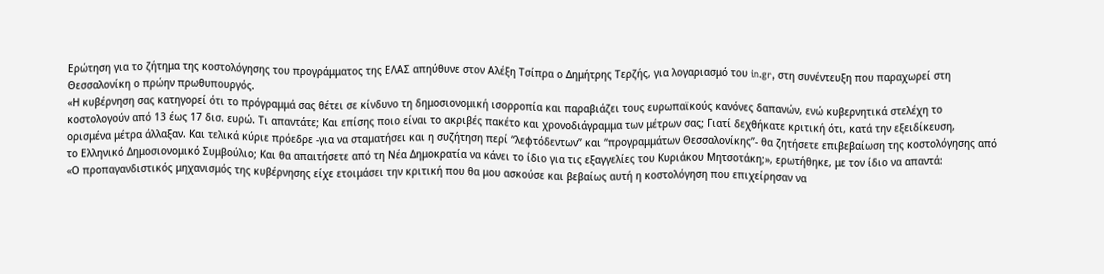Ερώτηση για το ζήτημα της κοστολόγησης του προγράμματος της ΕΛΑΣ απηύθυνε στον Αλέξη Τσίπρα ο Δημήτρης Τερζής, για λογαριασμό του in.gr, στη συνέντευξη που παραχωρεί στη Θεσσαλονίκη ο πρώην πρωθυπουργός.
«Η κυβέρνηση σας κατηγορεί ότι το πρόγραμμά σας θέτει σε κίνδυνο τη δημοσιονομική ισορροπία και παραβιάζει τους ευρωπαϊκούς κανόνες δαπανών, ενώ κυβερνητικά στελέχη το κοστολογούν από 13 έως 17 δισ. ευρώ. Τι απαντάτε; Και επίσης ποιο είναι το ακριβές πακέτο και χρονοδιάγραμμα των μέτρων σας; Γιατί δεχθήκατε κριτική ότι, κατά την εξειδίκευση, ορισμένα μέτρα άλλαξαν. Και τελικά κύριε πρόεδρε -για να σταματήσει και η συζήτηση περί “λεφτόδεντων” και “προγραμμάτων Θεσσαλονίκης”- θα ζητήσετε επιβεβαίωση της κοστολόγησης από το Ελληνικό Δημοσιονομικό Συμβούλιο; Και θα απαιτήσετε από τη Νέα Δημοκρατία να κάνει το ίδιο για τις εξαγγελίες του Κυριάκου Μητσοτάκη;», ερωτήθηκε, με τον ίδιο να απαντά:
«Ο προπαγανδιστικός μηχανισμός της κυβέρνησης είχε ετοιμάσει την κριτική που θα μου ασκούσε και βεβαίως αυτή η κοστολόγηση που επιχείρησαν να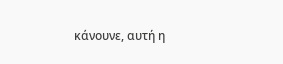κάνουνε, αυτή η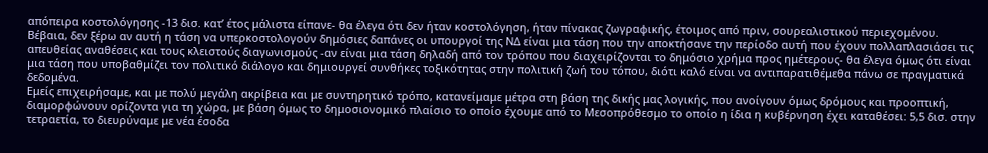απόπειρα κοστολόγησης -13 δισ. κατ’ έτος μάλιστα είπανε- θα έλεγα ότι δεν ήταν κοστολόγηση, ήταν πίνακας ζωγραφικής, έτοιμος από πριν, σουρεαλιστικού περιεχομένου.
Βέβαια, δεν ξέρω αν αυτή η τάση να υπερκοστολογούν δημόσιες δαπάνες οι υπουργοί της ΝΔ είναι μια τάση που την αποκτήσανε την περίοδο αυτή που έχουν πολλαπλασιάσει τις απευθείας αναθέσεις και τους κλειστούς διαγωνισμούς -αν είναι μια τάση δηλαδή από τον τρόπου που διαχειρίζονται το δημόσιο χρήμα προς ημέτερους- θα έλεγα όμως ότι είναι μια τάση που υποβαθμίζει τον πολιτικό διάλογο και δημιουργεί συνθήκες τοξικότητας στην πολιτική ζωή του τόπου, διότι καλό είναι να αντιπαρατιθέμεθα πάνω σε πραγματικά δεδομένα.
Εμείς επιχειρήσαμε, και με πολύ μεγάλη ακρίβεια και με συντηρητικό τρόπο, κατανείμαμε μέτρα στη βάση της δικής μας λογικής, που ανοίγουν όμως δρόμους και προοπτική, διαμορφώνουν ορίζοντα για τη χώρα, με βάση όμως το δημοσιονομικό πλαίσιο το οποίο έχουμε από το Μεσοπρόθεσμο το οποίο η ίδια η κυβέρνηση έχει καταθέσει: 5,5 δισ. στην τετραετία, το διευρύναμε με νέα έσοδα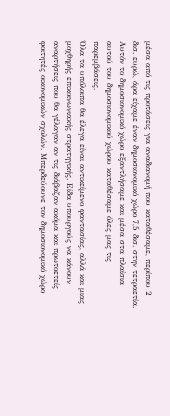μέσα από τις προτάσεις για αναδιανομή που καταθέσαμε, περίπου 2 δισ. ευρώ, άρα είχαμε έναν δημοσιονομικό χώρο 7,5 δισ. στην τετραετία. Αυτόν το δημοσιονομικό χώρο εξαντλήσαμε και μέσα στα πλαίσια αυτού του δημοσιονομικού χώρου καταθέσαμε όλες μας τις παρεμβάσεις.
Όλα τα υπόλοιπα θα έλεγα είναι αντικείμενο φαντασίας, αλλά και μιας μοχθηρής επικοινωνιακής στρατηγικής. Είδα υπουργούς να κάνουν αναρτήσεις που θα γέλαγαν αν τις διάβαζαν ακόμα και πρωτοετείς φοιτητές οικονομικών σχολών. Μπερδεύουνε τον δημοσιονομικό χώρο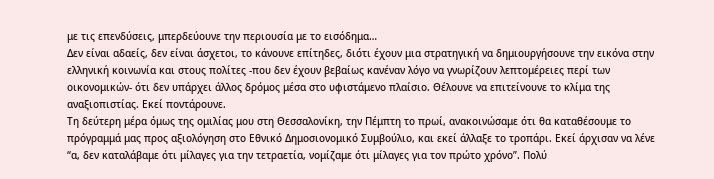με τις επενδύσεις, μπερδεύουνε την περιουσία με το εισόδημα…
Δεν είναι αδαείς, δεν είναι άσχετοι, το κάνουνε επίτηδες, διότι έχουν μια στρατηγική να δημιουργήσουνε την εικόνα στην ελληνική κοινωνία και στους πολίτες -που δεν έχουν βεβαίως κανέναν λόγο να γνωρίζουν λεπτομέρειες περί των οικονομικών- ότι δεν υπάρχει άλλος δρόμος μέσα στο υφιστάμενο πλαίσιο. Θέλουνε να επιτείνουνε το κλίμα της αναξιοπιστίας. Εκεί ποντάρουνε.
Τη δεύτερη μέρα όμως της ομιλίας μου στη Θεσσαλονίκη, την Πέμπτη το πρωί, ανακοινώσαμε ότι θα καταθέσουμε το πρόγραμμά μας προς αξιολόγηση στο Εθνικό Δημοσιονομικό Συμβούλιο, και εκεί άλλαξε το τροπάρι. Εκεί άρχισαν να λένε “α, δεν καταλάβαμε ότι μίλαγες για την τετραετία, νομίζαμε ότι μίλαγες για τον πρώτο χρόνο”. Πολύ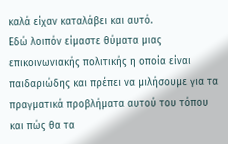καλά είχαν καταλάβει και αυτό.
Εδώ λοιπόν είμαστε θύματα μιας επικοινωνιακής πολιτικής η οποία είναι παιδαριώδης και πρέπει να μιλήσουμε για τα πραγματικά προβλήματα αυτού του τόπου και πώς θα τα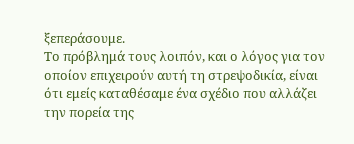ξεπεράσουμε.
Το πρόβλημά τους λοιπόν, και ο λόγος για τον οποίον επιχειρούν αυτή τη στρεψοδικία, είναι ότι εμείς καταθέσαμε ένα σχέδιο που αλλάζει την πορεία της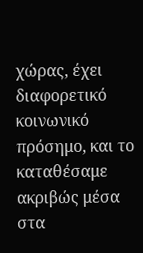χώρας, έχει διαφορετικό κοινωνικό πρόσημο, και το καταθέσαμε ακριβώς μέσα στα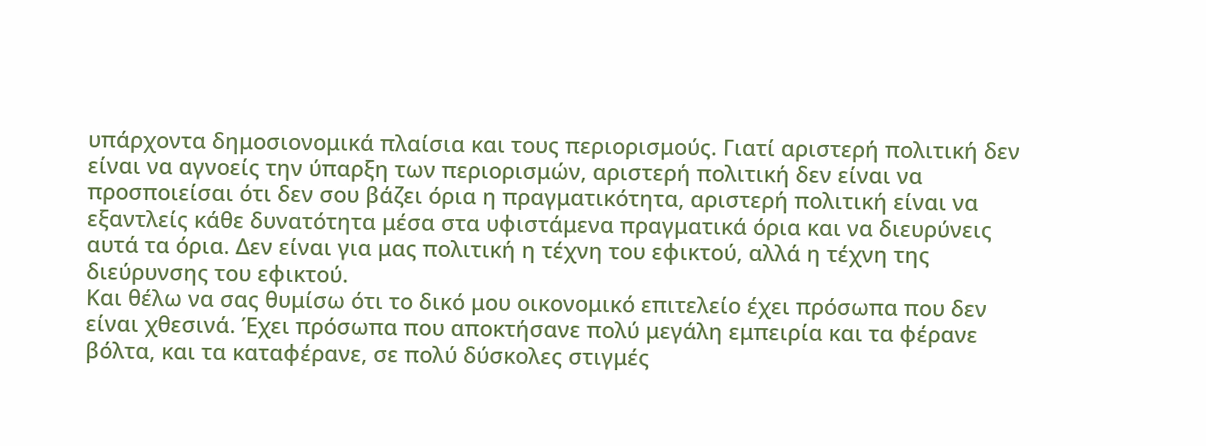υπάρχοντα δημοσιονομικά πλαίσια και τους περιορισμούς. Γιατί αριστερή πολιτική δεν είναι να αγνοείς την ύπαρξη των περιορισμών, αριστερή πολιτική δεν είναι να προσποιείσαι ότι δεν σου βάζει όρια η πραγματικότητα, αριστερή πολιτική είναι να εξαντλείς κάθε δυνατότητα μέσα στα υφιστάμενα πραγματικά όρια και να διευρύνεις αυτά τα όρια. Δεν είναι για μας πολιτική η τέχνη του εφικτού, αλλά η τέχνη της διεύρυνσης του εφικτού.
Και θέλω να σας θυμίσω ότι το δικό μου οικονομικό επιτελείο έχει πρόσωπα που δεν είναι χθεσινά. Έχει πρόσωπα που αποκτήσανε πολύ μεγάλη εμπειρία και τα φέρανε βόλτα, και τα καταφέρανε, σε πολύ δύσκολες στιγμές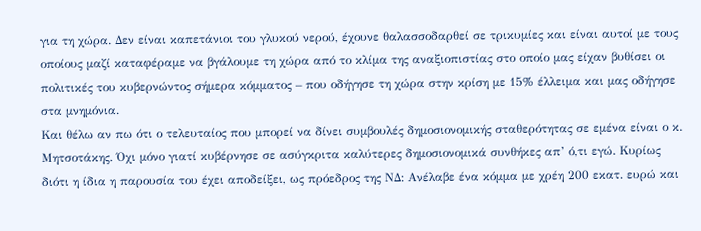για τη χώρα. Δεν είναι καπετάνιοι του γλυκού νερού, έχουνε θαλασσοδαρθεί σε τρικυμίες και είναι αυτοί με τους οποίους μαζί καταφέραμε να βγάλουμε τη χώρα από το κλίμα της αναξιοπιστίας στο οποίο μας είχαν βυθίσει οι πολιτικές του κυβερνώντος σήμερα κόμματος – που οδήγησε τη χώρα στην κρίση με 15% έλλειμα και μας οδήγησε στα μνημόνια.
Και θέλω αν πω ότι ο τελευταίος που μπορεί να δίνει συμβουλές δημοσιονομικής σταθερότητας σε εμένα είναι ο κ. Μητσοτάκης. Όχι μόνο γιατί κυβέρνησε σε ασύγκριτα καλύτερες δημοσιονομικά συνθήκες απ’ ό,τι εγώ. Κυρίως διότι η ίδια η παρουσία του έχει αποδείξει, ως πρόεδρος της ΝΔ: Ανέλαβε ένα κόμμα με χρέη 200 εκατ. ευρώ και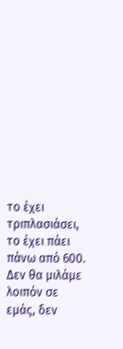το έχει τριπλασιάσει, το έχει πάει πάνω από 600.
Δεν θα μιλάμε λοιπόν σε εμάς, δεν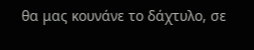θα μας κουνάνε το δάχτυλο, σε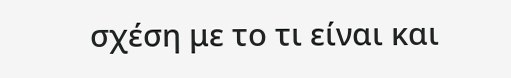σχέση με το τι είναι και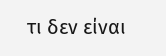τι δεν είναι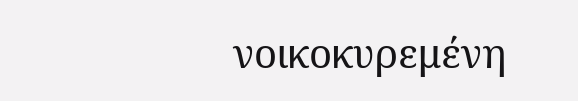νοικοκυρεμένη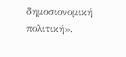δημοσιονομική πολιτική».